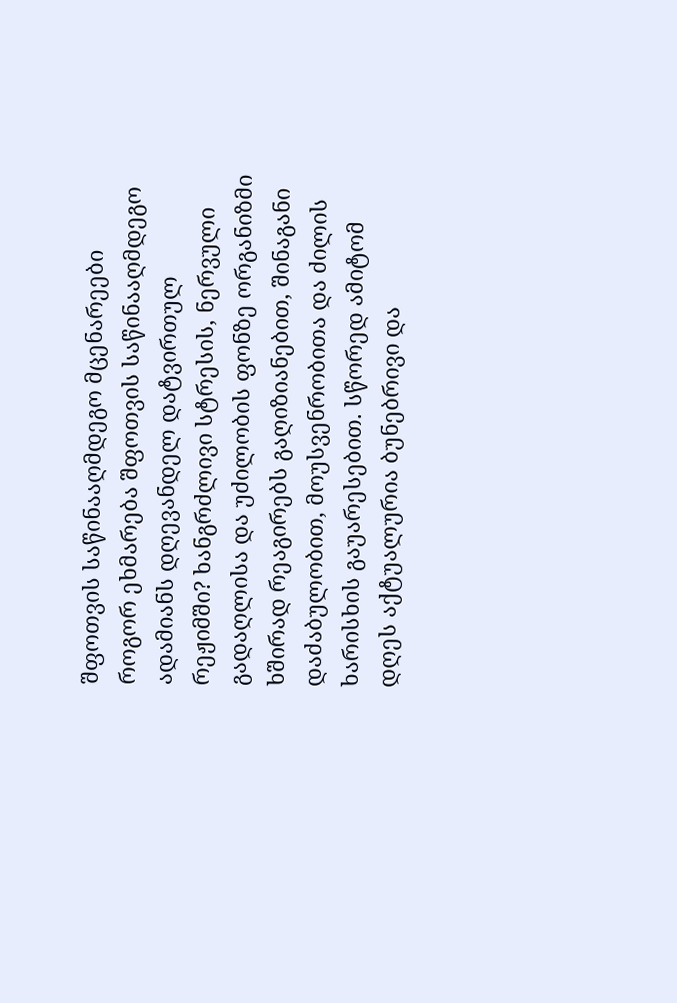შფოთვის საწინააღმდეგო მცენარეები
როგორ ეხმარება შფოთვის საწინააღმდეგო ადამიანს დღევანდელ დატვირთულ რეჟიმში? ხანგრძლივი სტრესის, ნერვული გადაღლისა და უძილობის ფონზე ორგანიზმი ხშირად რეაგირებს გაღიზიანებით, შინაგანი დაძაბულობით, მოუსვენრობითა და ძილის ხარისხის გაუარესებით. სწორედ ამიტომ დღეს აქტუალურია ბუნებრივი და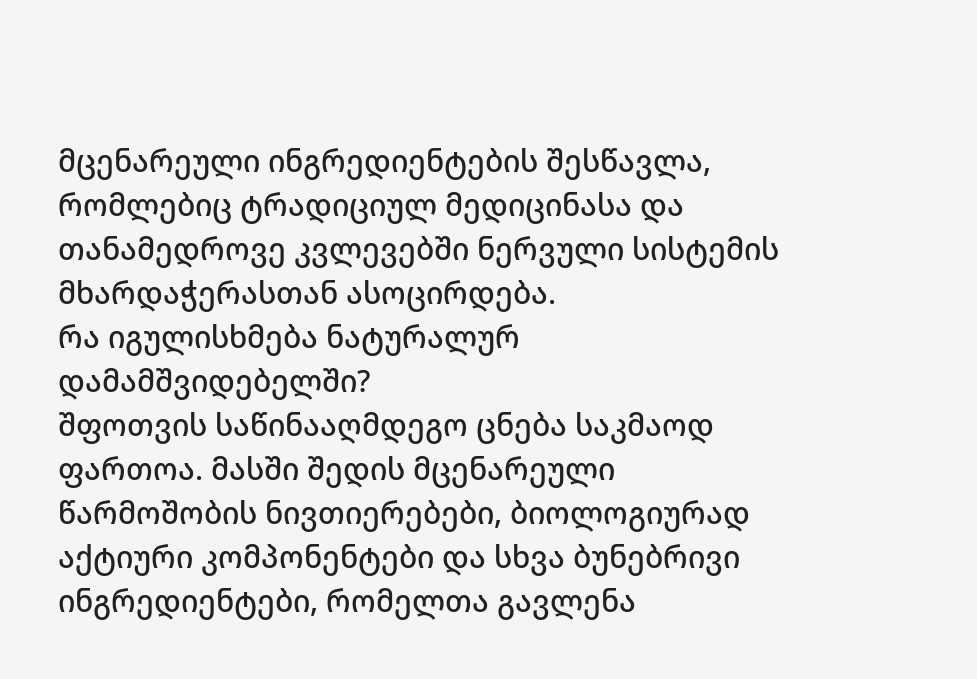მცენარეული ინგრედიენტების შესწავლა, რომლებიც ტრადიციულ მედიცინასა და თანამედროვე კვლევებში ნერვული სისტემის მხარდაჭერასთან ასოცირდება.
რა იგულისხმება ნატურალურ დამამშვიდებელში?
შფოთვის საწინააღმდეგო ცნება საკმაოდ ფართოა. მასში შედის მცენარეული წარმოშობის ნივთიერებები, ბიოლოგიურად აქტიური კომპონენტები და სხვა ბუნებრივი ინგრედიენტები, რომელთა გავლენა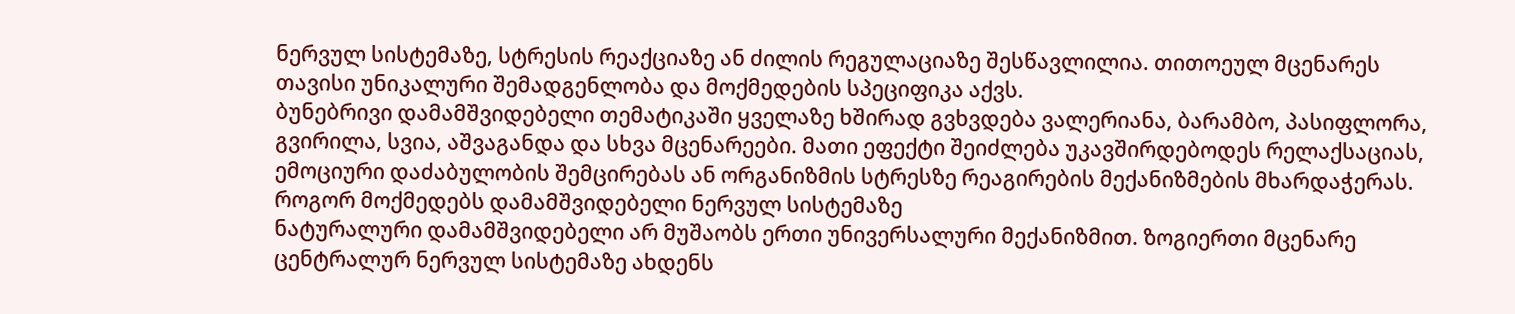ნერვულ სისტემაზე, სტრესის რეაქციაზე ან ძილის რეგულაციაზე შესწავლილია. თითოეულ მცენარეს თავისი უნიკალური შემადგენლობა და მოქმედების სპეციფიკა აქვს.
ბუნებრივი დამამშვიდებელი თემატიკაში ყველაზე ხშირად გვხვდება ვალერიანა, ბარამბო, პასიფლორა, გვირილა, სვია, აშვაგანდა და სხვა მცენარეები. მათი ეფექტი შეიძლება უკავშირდებოდეს რელაქსაციას, ემოციური დაძაბულობის შემცირებას ან ორგანიზმის სტრესზე რეაგირების მექანიზმების მხარდაჭერას.
როგორ მოქმედებს დამამშვიდებელი ნერვულ სისტემაზე
ნატურალური დამამშვიდებელი არ მუშაობს ერთი უნივერსალური მექანიზმით. ზოგიერთი მცენარე ცენტრალურ ნერვულ სისტემაზე ახდენს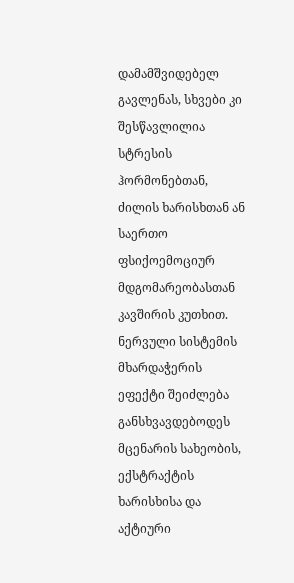დამამშვიდებელ გავლენას, სხვები კი შესწავლილია სტრესის ჰორმონებთან, ძილის ხარისხთან ან საერთო ფსიქოემოციურ მდგომარეობასთან კავშირის კუთხით.
ნერვული სისტემის მხარდაჭერის ეფექტი შეიძლება განსხვავდებოდეს მცენარის სახეობის, ექსტრაქტის ხარისხისა და აქტიური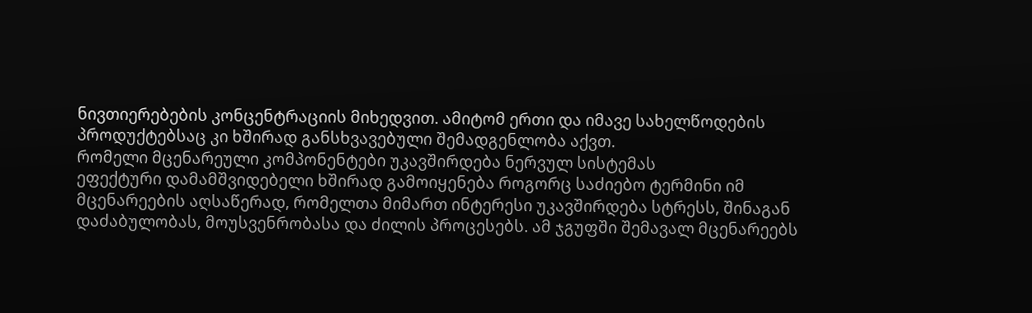ნივთიერებების კონცენტრაციის მიხედვით. ამიტომ ერთი და იმავე სახელწოდების პროდუქტებსაც კი ხშირად განსხვავებული შემადგენლობა აქვთ.
რომელი მცენარეული კომპონენტები უკავშირდება ნერვულ სისტემას
ეფექტური დამამშვიდებელი ხშირად გამოიყენება როგორც საძიებო ტერმინი იმ მცენარეების აღსაწერად, რომელთა მიმართ ინტერესი უკავშირდება სტრესს, შინაგან დაძაბულობას, მოუსვენრობასა და ძილის პროცესებს. ამ ჯგუფში შემავალ მცენარეებს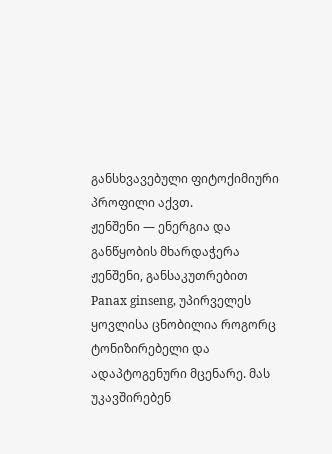განსხვავებული ფიტოქიმიური პროფილი აქვთ.
ჟენშენი — ენერგია და განწყობის მხარდაჭერა
ჟენშენი, განსაკუთრებით Panax ginseng, უპირველეს ყოვლისა ცნობილია როგორც ტონიზირებელი და ადაპტოგენური მცენარე. მას უკავშირებენ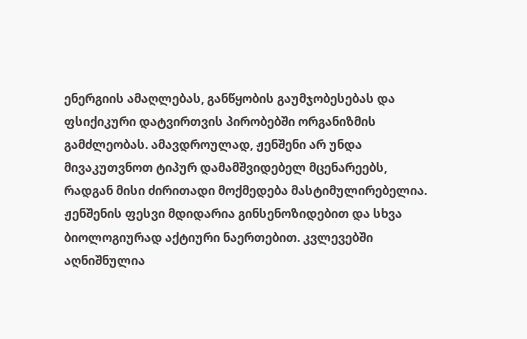ენერგიის ამაღლებას, განწყობის გაუმჯობესებას და ფსიქიკური დატვირთვის პირობებში ორგანიზმის გამძლეობას. ამავდროულად, ჟენშენი არ უნდა მივაკუთვნოთ ტიპურ დამამშვიდებელ მცენარეებს, რადგან მისი ძირითადი მოქმედება მასტიმულირებელია.
ჟენშენის ფესვი მდიდარია გინსენოზიდებით და სხვა ბიოლოგიურად აქტიური ნაერთებით. კვლევებში აღნიშნულია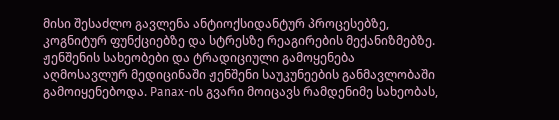მისი შესაძლო გავლენა ანტიოქსიდანტურ პროცესებზე, კოგნიტურ ფუნქციებზე და სტრესზე რეაგირების მექანიზმებზე.
ჟენშენის სახეობები და ტრადიციული გამოყენება
აღმოსავლურ მედიცინაში ჟენშენი საუკუნეების განმავლობაში გამოიყენებოდა. Panax-ის გვარი მოიცავს რამდენიმე სახეობას,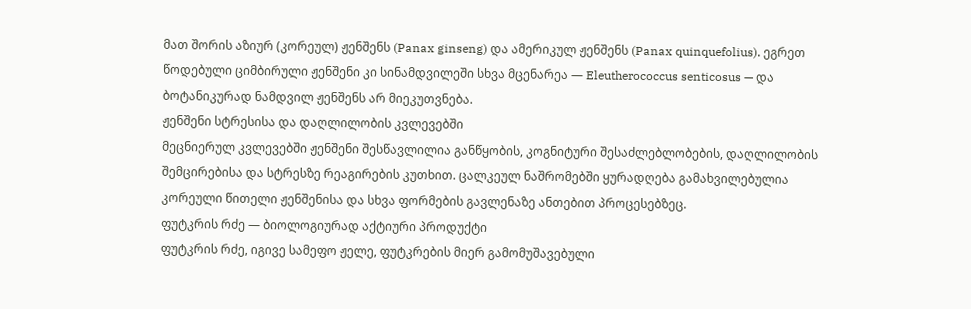მათ შორის აზიურ (კორეულ) ჟენშენს (Panax ginseng) და ამერიკულ ჟენშენს (Panax quinquefolius). ეგრეთ წოდებული ციმბირული ჟენშენი კი სინამდვილეში სხვა მცენარეა — Eleutherococcus senticosus — და ბოტანიკურად ნამდვილ ჟენშენს არ მიეკუთვნება.
ჟენშენი სტრესისა და დაღლილობის კვლევებში
მეცნიერულ კვლევებში ჟენშენი შესწავლილია განწყობის, კოგნიტური შესაძლებლობების, დაღლილობის შემცირებისა და სტრესზე რეაგირების კუთხით. ცალკეულ ნაშრომებში ყურადღება გამახვილებულია კორეული წითელი ჟენშენისა და სხვა ფორმების გავლენაზე ანთებით პროცესებზეც.
ფუტკრის რძე — ბიოლოგიურად აქტიური პროდუქტი
ფუტკრის რძე, იგივე სამეფო ჟელე, ფუტკრების მიერ გამომუშავებული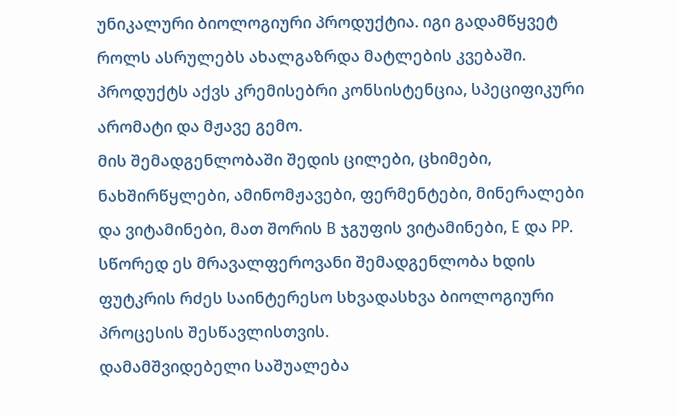უნიკალური ბიოლოგიური პროდუქტია. იგი გადამწყვეტ როლს ასრულებს ახალგაზრდა მატლების კვებაში. პროდუქტს აქვს კრემისებრი კონსისტენცია, სპეციფიკური არომატი და მჟავე გემო.
მის შემადგენლობაში შედის ცილები, ცხიმები, ნახშირწყლები, ამინომჟავები, ფერმენტები, მინერალები და ვიტამინები, მათ შორის B ჯგუფის ვიტამინები, E და PP. სწორედ ეს მრავალფეროვანი შემადგენლობა ხდის ფუტკრის რძეს საინტერესო სხვადასხვა ბიოლოგიური პროცესის შესწავლისთვის.
დამამშვიდებელი საშუალება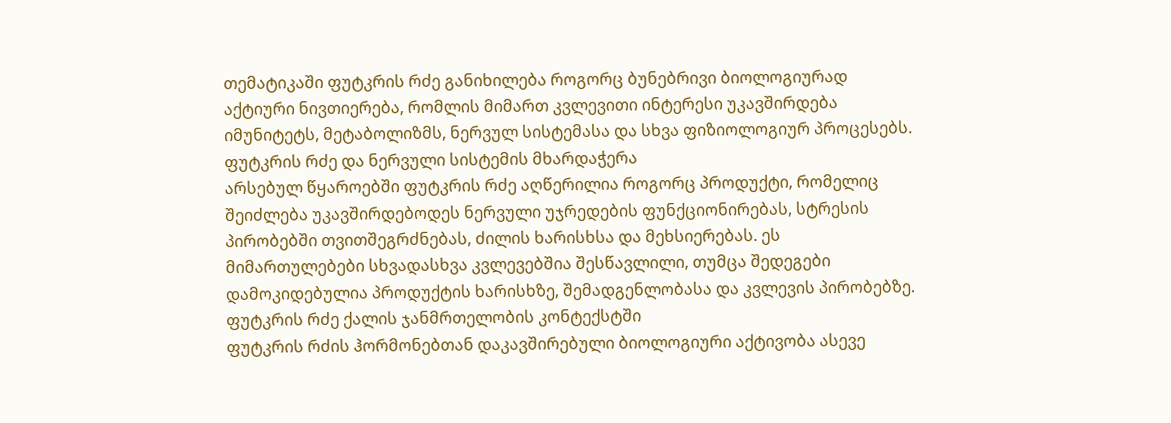თემატიკაში ფუტკრის რძე განიხილება როგორც ბუნებრივი ბიოლოგიურად აქტიური ნივთიერება, რომლის მიმართ კვლევითი ინტერესი უკავშირდება იმუნიტეტს, მეტაბოლიზმს, ნერვულ სისტემასა და სხვა ფიზიოლოგიურ პროცესებს.
ფუტკრის რძე და ნერვული სისტემის მხარდაჭერა
არსებულ წყაროებში ფუტკრის რძე აღწერილია როგორც პროდუქტი, რომელიც შეიძლება უკავშირდებოდეს ნერვული უჯრედების ფუნქციონირებას, სტრესის პირობებში თვითშეგრძნებას, ძილის ხარისხსა და მეხსიერებას. ეს მიმართულებები სხვადასხვა კვლევებშია შესწავლილი, თუმცა შედეგები დამოკიდებულია პროდუქტის ხარისხზე, შემადგენლობასა და კვლევის პირობებზე.
ფუტკრის რძე ქალის ჯანმრთელობის კონტექსტში
ფუტკრის რძის ჰორმონებთან დაკავშირებული ბიოლოგიური აქტივობა ასევე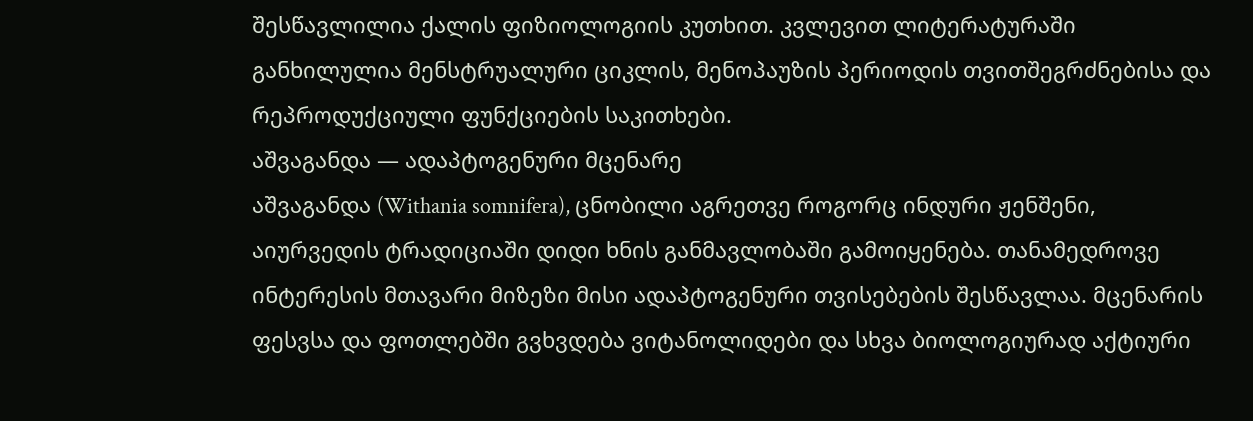შესწავლილია ქალის ფიზიოლოგიის კუთხით. კვლევით ლიტერატურაში განხილულია მენსტრუალური ციკლის, მენოპაუზის პერიოდის თვითშეგრძნებისა და რეპროდუქციული ფუნქციების საკითხები.
აშვაგანდა — ადაპტოგენური მცენარე
აშვაგანდა (Withania somnifera), ცნობილი აგრეთვე როგორც ინდური ჟენშენი, აიურვედის ტრადიციაში დიდი ხნის განმავლობაში გამოიყენება. თანამედროვე ინტერესის მთავარი მიზეზი მისი ადაპტოგენური თვისებების შესწავლაა. მცენარის ფესვსა და ფოთლებში გვხვდება ვიტანოლიდები და სხვა ბიოლოგიურად აქტიური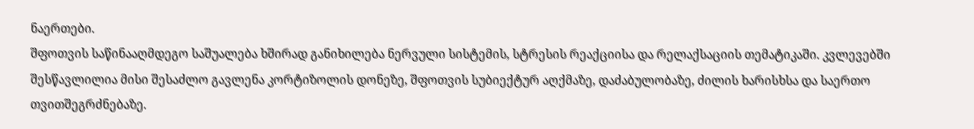ნაერთები.
შფოთვის საწინააღმდეგო საშუალება ხშირად განიხილება ნერვული სისტემის, სტრესის რეაქციისა და რელაქსაციის თემატიკაში. კვლევებში შესწავლილია მისი შესაძლო გავლენა კორტიზოლის დონეზე, შფოთვის სუბიექტურ აღქმაზე, დაძაბულობაზე, ძილის ხარისხსა და საერთო თვითშეგრძნებაზე.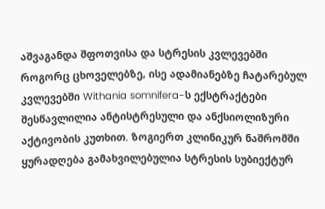აშვაგანდა შფოთვისა და სტრესის კვლევებში
როგორც ცხოველებზე, ისე ადამიანებზე ჩატარებულ კვლევებში Withania somnifera-ს ექსტრაქტები შესწავლილია ანტისტრესული და ანქსიოლიზური აქტივობის კუთხით. ზოგიერთ კლინიკურ ნაშრომში ყურადღება გამახვილებულია სტრესის სუბიექტურ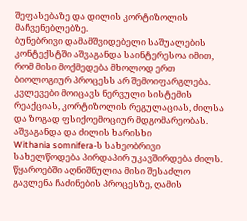შეფასებაზე და დილის კორტიზოლის მაჩვენებლებზე.
ბუნებრივი დამამშვიდებელი საშუალების კონტექსტში აშვაგანდა საინტერესოა იმით, რომ მისი მოქმედება მხოლოდ ერთ ბიოლოგიურ პროცესს არ შემოიფარგლება. კვლევები მოიცავს ნერვული სისტემის რეაქციას, კორტიზოლის რეგულაციას, ძილსა და ზოგად ფსიქოემოციურ მდგომარეობას.
აშვაგანდა და ძილის ხარისხი
Withania somnifera-ს სახეობრივი სახელწოდება პირდაპირ უკავშირდება ძილს. წყაროებში აღნიშნულია მისი შესაძლო გავლენა ჩაძინების პროცესზე, ღამის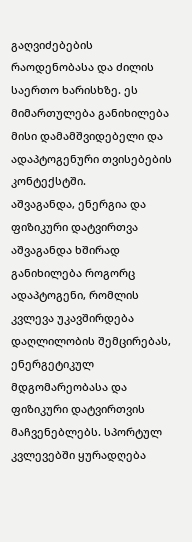გაღვიძებების რაოდენობასა და ძილის საერთო ხარისხზე. ეს მიმართულება განიხილება მისი დამამშვიდებელი და ადაპტოგენური თვისებების კონტექსტში.
აშვაგანდა, ენერგია და ფიზიკური დატვირთვა
აშვაგანდა ხშირად განიხილება როგორც ადაპტოგენი, რომლის კვლევა უკავშირდება დაღლილობის შემცირებას, ენერგეტიკულ მდგომარეობასა და ფიზიკური დატვირთვის მაჩვენებლებს. სპორტულ კვლევებში ყურადღება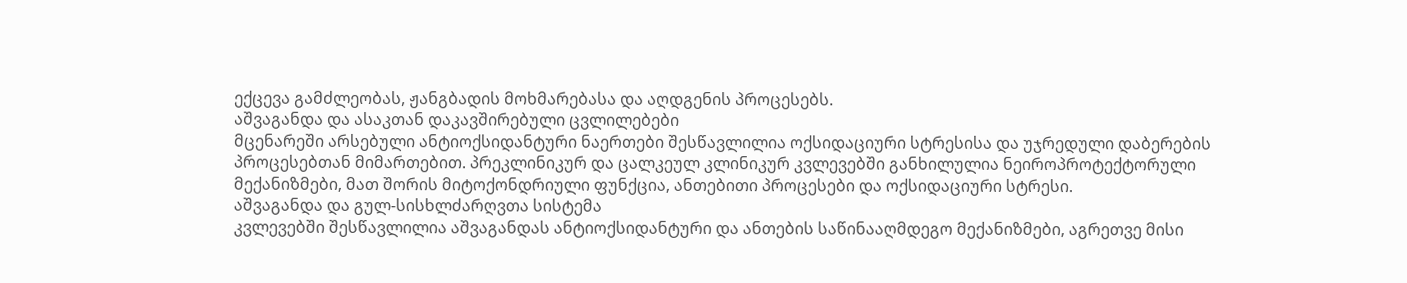ექცევა გამძლეობას, ჟანგბადის მოხმარებასა და აღდგენის პროცესებს.
აშვაგანდა და ასაკთან დაკავშირებული ცვლილებები
მცენარეში არსებული ანტიოქსიდანტური ნაერთები შესწავლილია ოქსიდაციური სტრესისა და უჯრედული დაბერების პროცესებთან მიმართებით. პრეკლინიკურ და ცალკეულ კლინიკურ კვლევებში განხილულია ნეიროპროტექტორული მექანიზმები, მათ შორის მიტოქონდრიული ფუნქცია, ანთებითი პროცესები და ოქსიდაციური სტრესი.
აშვაგანდა და გულ-სისხლძარღვთა სისტემა
კვლევებში შესწავლილია აშვაგანდას ანტიოქსიდანტური და ანთების საწინააღმდეგო მექანიზმები, აგრეთვე მისი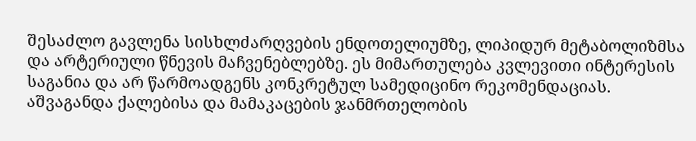შესაძლო გავლენა სისხლძარღვების ენდოთელიუმზე, ლიპიდურ მეტაბოლიზმსა და არტერიული წნევის მაჩვენებლებზე. ეს მიმართულება კვლევითი ინტერესის საგანია და არ წარმოადგენს კონკრეტულ სამედიცინო რეკომენდაციას.
აშვაგანდა ქალებისა და მამაკაცების ჯანმრთელობის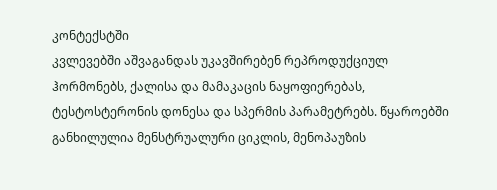კონტექსტში
კვლევებში აშვაგანდას უკავშირებენ რეპროდუქციულ ჰორმონებს, ქალისა და მამაკაცის ნაყოფიერებას, ტესტოსტერონის დონესა და სპერმის პარამეტრებს. წყაროებში განხილულია მენსტრუალური ციკლის, მენოპაუზის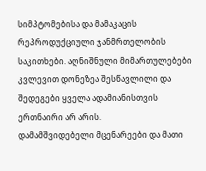სიმპტომებისა და მამაკაცის რეპროდუქციული ჯანმრთელობის საკითხები. აღნიშნული მიმართულებები კვლევით დონეზეა შესწავლილი და შედეგები ყველა ადამიანისთვის ერთნაირი არ არის.
დამამშვიდებელი მცენარეები და მათი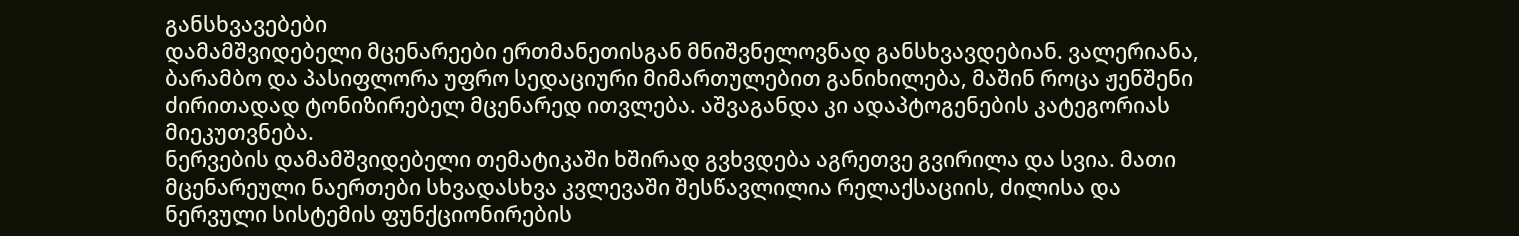განსხვავებები
დამამშვიდებელი მცენარეები ერთმანეთისგან მნიშვნელოვნად განსხვავდებიან. ვალერიანა, ბარამბო და პასიფლორა უფრო სედაციური მიმართულებით განიხილება, მაშინ როცა ჟენშენი ძირითადად ტონიზირებელ მცენარედ ითვლება. აშვაგანდა კი ადაპტოგენების კატეგორიას მიეკუთვნება.
ნერვების დამამშვიდებელი თემატიკაში ხშირად გვხვდება აგრეთვე გვირილა და სვია. მათი მცენარეული ნაერთები სხვადასხვა კვლევაში შესწავლილია რელაქსაციის, ძილისა და ნერვული სისტემის ფუნქციონირების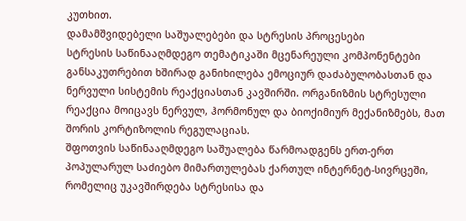კუთხით.
დამამშვიდებელი საშუალებები და სტრესის პროცესები
სტრესის საწინააღმდეგო თემატიკაში მცენარეული კომპონენტები განსაკუთრებით ხშირად განიხილება ემოციურ დაძაბულობასთან და ნერვული სისტემის რეაქციასთან კავშირში. ორგანიზმის სტრესული რეაქცია მოიცავს ნერვულ, ჰორმონულ და ბიოქიმიურ მექანიზმებს, მათ შორის კორტიზოლის რეგულაციას.
შფოთვის საწინააღმდეგო საშუალება წარმოადგენს ერთ-ერთ პოპულარულ საძიებო მიმართულებას ქართულ ინტერნეტ-სივრცეში, რომელიც უკავშირდება სტრესისა და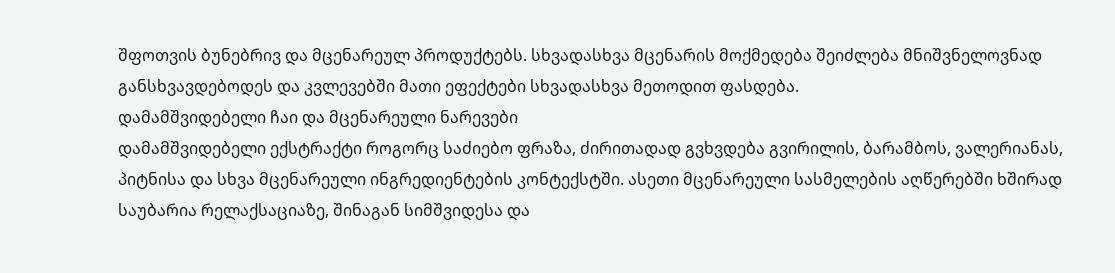შფოთვის ბუნებრივ და მცენარეულ პროდუქტებს. სხვადასხვა მცენარის მოქმედება შეიძლება მნიშვნელოვნად განსხვავდებოდეს და კვლევებში მათი ეფექტები სხვადასხვა მეთოდით ფასდება.
დამამშვიდებელი ჩაი და მცენარეული ნარევები
დამამშვიდებელი ექსტრაქტი როგორც საძიებო ფრაზა, ძირითადად გვხვდება გვირილის, ბარამბოს, ვალერიანას, პიტნისა და სხვა მცენარეული ინგრედიენტების კონტექსტში. ასეთი მცენარეული სასმელების აღწერებში ხშირად საუბარია რელაქსაციაზე, შინაგან სიმშვიდესა და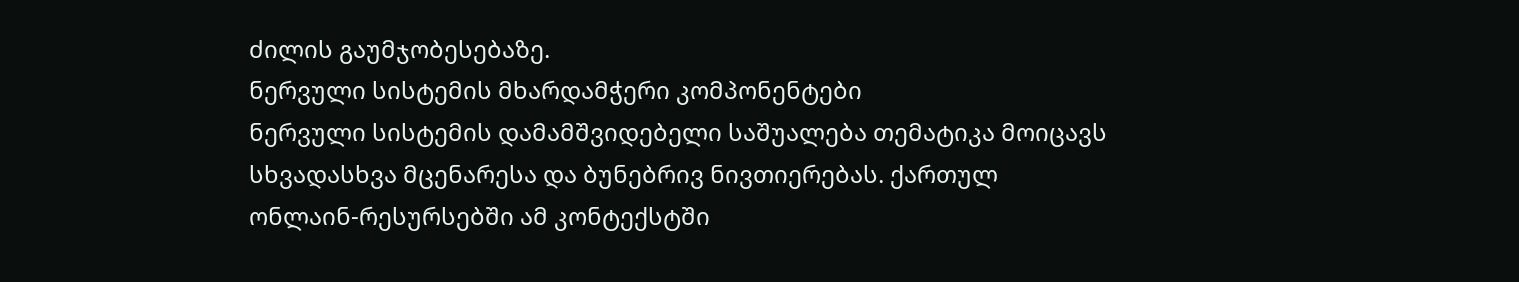ძილის გაუმჯობესებაზე.
ნერვული სისტემის მხარდამჭერი კომპონენტები
ნერვული სისტემის დამამშვიდებელი საშუალება თემატიკა მოიცავს სხვადასხვა მცენარესა და ბუნებრივ ნივთიერებას. ქართულ ონლაინ-რესურსებში ამ კონტექსტში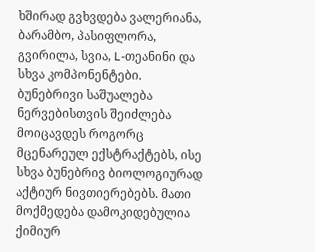ხშირად გვხვდება ვალერიანა, ბარამბო, პასიფლორა, გვირილა, სვია, L-თეანინი და სხვა კომპონენტები.
ბუნებრივი საშუალება ნერვებისთვის შეიძლება მოიცავდეს როგორც მცენარეულ ექსტრაქტებს, ისე სხვა ბუნებრივ ბიოლოგიურად აქტიურ ნივთიერებებს. მათი მოქმედება დამოკიდებულია ქიმიურ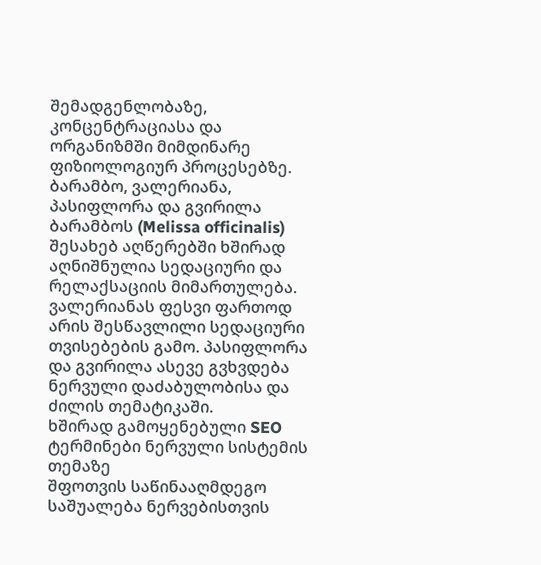შემადგენლობაზე, კონცენტრაციასა და ორგანიზმში მიმდინარე ფიზიოლოგიურ პროცესებზე.
ბარამბო, ვალერიანა, პასიფლორა და გვირილა
ბარამბოს (Melissa officinalis) შესახებ აღწერებში ხშირად აღნიშნულია სედაციური და რელაქსაციის მიმართულება. ვალერიანას ფესვი ფართოდ არის შესწავლილი სედაციური თვისებების გამო. პასიფლორა და გვირილა ასევე გვხვდება ნერვული დაძაბულობისა და ძილის თემატიკაში.
ხშირად გამოყენებული SEO ტერმინები ნერვული სისტემის თემაზე
შფოთვის საწინააღმდეგო საშუალება ნერვებისთვის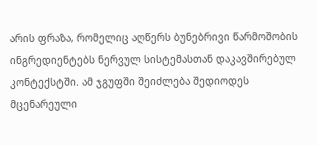არის ფრაზა, რომელიც აღწერს ბუნებრივი წარმოშობის ინგრედიენტებს ნერვულ სისტემასთან დაკავშირებულ კონტექსტში. ამ ჯგუფში შეიძლება შედიოდეს მცენარეული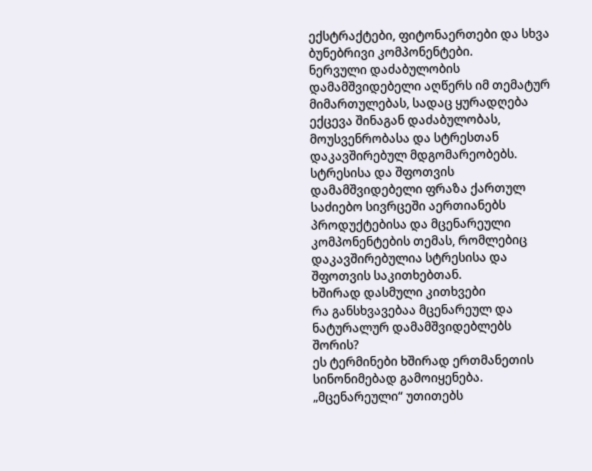ექსტრაქტები, ფიტონაერთები და სხვა ბუნებრივი კომპონენტები.
ნერვული დაძაბულობის დამამშვიდებელი აღწერს იმ თემატურ მიმართულებას, სადაც ყურადღება ექცევა შინაგან დაძაბულობას, მოუსვენრობასა და სტრესთან დაკავშირებულ მდგომარეობებს.
სტრესისა და შფოთვის დამამშვიდებელი ფრაზა ქართულ საძიებო სივრცეში აერთიანებს პროდუქტებისა და მცენარეული კომპონენტების თემას, რომლებიც დაკავშირებულია სტრესისა და შფოთვის საკითხებთან.
ხშირად დასმული კითხვები
რა განსხვავებაა მცენარეულ და ნატურალურ დამამშვიდებლებს შორის?
ეს ტერმინები ხშირად ერთმანეთის სინონიმებად გამოიყენება. „მცენარეული“ უთითებს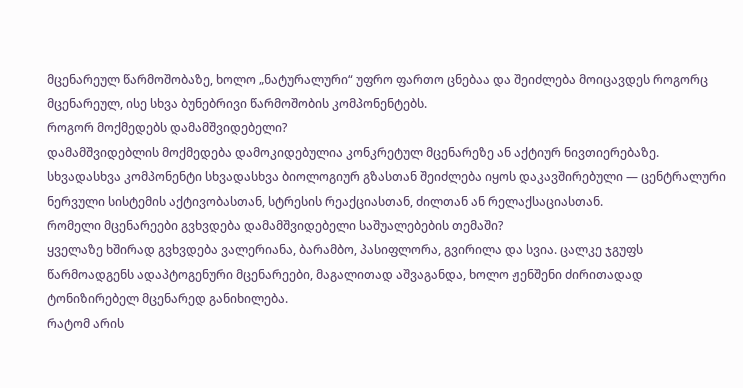მცენარეულ წარმოშობაზე, ხოლო „ნატურალური“ უფრო ფართო ცნებაა და შეიძლება მოიცავდეს როგორც მცენარეულ, ისე სხვა ბუნებრივი წარმოშობის კომპონენტებს.
როგორ მოქმედებს დამამშვიდებელი?
დამამშვიდებლის მოქმედება დამოკიდებულია კონკრეტულ მცენარეზე ან აქტიურ ნივთიერებაზე. სხვადასხვა კომპონენტი სხვადასხვა ბიოლოგიურ გზასთან შეიძლება იყოს დაკავშირებული — ცენტრალური ნერვული სისტემის აქტივობასთან, სტრესის რეაქციასთან, ძილთან ან რელაქსაციასთან.
რომელი მცენარეები გვხვდება დამამშვიდებელი საშუალებების თემაში?
ყველაზე ხშირად გვხვდება ვალერიანა, ბარამბო, პასიფლორა, გვირილა და სვია. ცალკე ჯგუფს წარმოადგენს ადაპტოგენური მცენარეები, მაგალითად აშვაგანდა, ხოლო ჟენშენი ძირითადად ტონიზირებელ მცენარედ განიხილება.
რატომ არის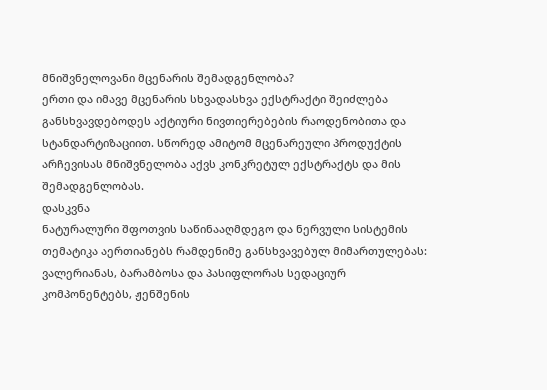მნიშვნელოვანი მცენარის შემადგენლობა?
ერთი და იმავე მცენარის სხვადასხვა ექსტრაქტი შეიძლება განსხვავდებოდეს აქტიური ნივთიერებების რაოდენობითა და სტანდარტიზაციით. სწორედ ამიტომ მცენარეული პროდუქტის არჩევისას მნიშვნელობა აქვს კონკრეტულ ექსტრაქტს და მის შემადგენლობას.
დასკვნა
ნატურალური შფოთვის საწინააღმდეგო და ნერვული სისტემის თემატიკა აერთიანებს რამდენიმე განსხვავებულ მიმართულებას: ვალერიანას, ბარამბოსა და პასიფლორას სედაციურ კომპონენტებს, ჟენშენის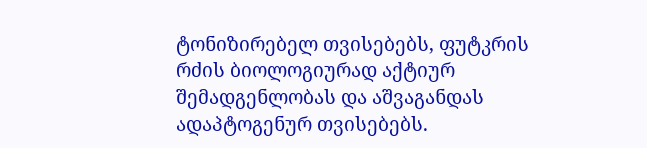ტონიზირებელ თვისებებს, ფუტკრის რძის ბიოლოგიურად აქტიურ შემადგენლობას და აშვაგანდას ადაპტოგენურ თვისებებს.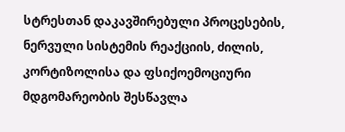სტრესთან დაკავშირებული პროცესების, ნერვული სისტემის რეაქციის, ძილის, კორტიზოლისა და ფსიქოემოციური მდგომარეობის შესწავლა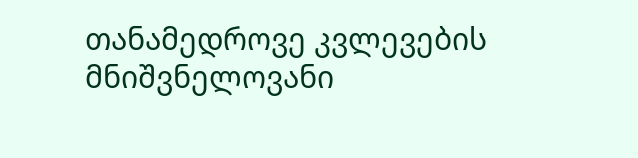თანამედროვე კვლევების მნიშვნელოვანი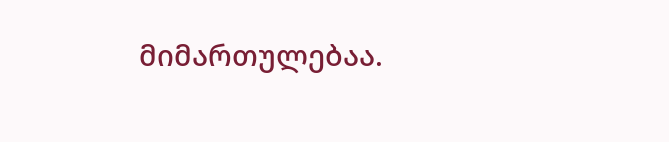მიმართულებაა.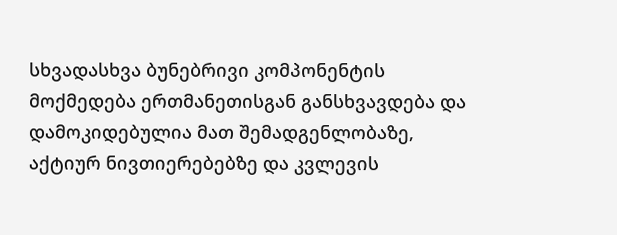სხვადასხვა ბუნებრივი კომპონენტის მოქმედება ერთმანეთისგან განსხვავდება და დამოკიდებულია მათ შემადგენლობაზე, აქტიურ ნივთიერებებზე და კვლევის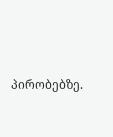პირობებზე.